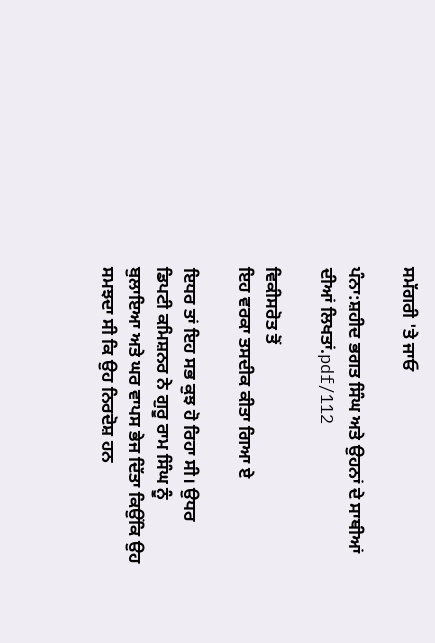ਸਮੱਗਰੀ 'ਤੇ ਜਾਓ

ਪੰਨਾ:ਸ਼ਹੀਦ ਭਗਤ ਸਿੰਘ ਅਤੇ ਉਹਨਾਂ ਦੇ ਸਾਥੀਆਂ ਦੀਆਂ ਲਿਖਤਾਂ.pdf/112

ਵਿਕੀਸਰੋਤ ਤੋਂ
ਇਹ ਵਰਕਾ ਤਸਦੀਕ ਕੀਤਾ ਗਿਆ ਏ

ਇਧਰ ਤਾਂ ਇਹ ਸਭ ਕੁਝ ਹੋ ਰਿਹਾ ਸੀ। ਉਧਰ ਡਿਪਟੀ ਕਮਿਸ਼ਨਰ ਨੇ ਗੁਰੂ ਰਾਮ ਸਿੰਘ ਨੂੰ ਬੁਲਾਇਆ ਅਤੇ ਘਰ ਵਾਪਸ ਭੇਜ ਦਿੱਤਾ ਕਿਉਂਕਿ ਉਹ ਸਮਝਦਾ ਸੀ ਕਿ ਉਹ ਨਿਰਦੋਸ਼ ਹਨ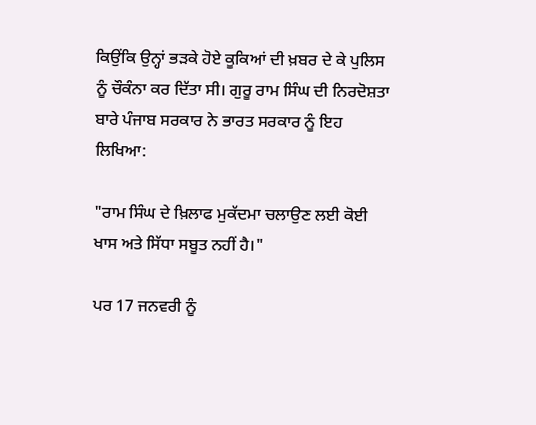ਕਿਉਂਕਿ ਉਨ੍ਹਾਂ ਭੜਕੇ ਹੋਏ ਕੂਕਿਆਂ ਦੀ ਖ਼ਬਰ ਦੇ ਕੇ ਪੁਲਿਸ ਨੂੰ ਚੌਕੰਨਾ ਕਰ ਦਿੱਤਾ ਸੀ। ਗੁਰੂ ਰਾਮ ਸਿੰਘ ਦੀ ਨਿਰਦੋਸ਼ਤਾ ਬਾਰੇ ਪੰਜਾਬ ਸਰਕਾਰ ਨੇ ਭਾਰਤ ਸਰਕਾਰ ਨੂੰ ਇਹ ਲਿਖਿਆ:

"ਰਾਮ ਸਿੰਘ ਦੇ ਖ਼ਿਲਾਫ ਮੁਕੱਦਮਾ ਚਲਾਉਣ ਲਈ ਕੋਈ ਖਾਸ ਅਤੇ ਸਿੱਧਾ ਸਬੂਤ ਨਹੀਂ ਹੈ।"

ਪਰ 17 ਜਨਵਰੀ ਨੂੰ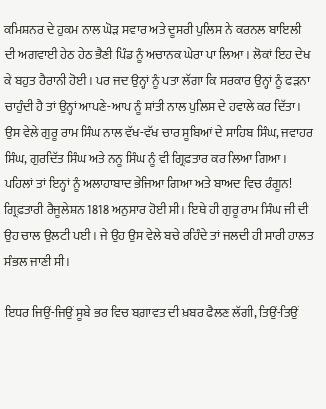ਕਮਿਸ਼ਨਰ ਦੇ ਹੁਕਮ ਨਾਲ ਘੋੜ ਸਵਾਰ ਅਤੇ ਦੂਸਰੀ ਪੁਲਿਸ ਨੇ ਕਰਨਲ ਬਾਇਲੀ ਦੀ ਅਗਵਾਈ ਹੇਠ ਹੇਠ ਭੈਣੀ ਪਿੰਡ ਨੂੰ ਅਚਾਨਕ ਘੇਰਾ ਪਾ ਲਿਆ। ਲੋਕਾਂ ਇਹ ਦੇਖ ਕੇ ਬਹੁਤ ਹੈਰਾਨੀ ਹੋਈ। ਪਰ ਜਦ ਉਨ੍ਹਾਂ ਨੂੰ ਪਤਾ ਲੱਗਾ ਕਿ ਸਰਕਾਰ ਉਨ੍ਹਾਂ ਨੂੰ ਫੜਨਾ ਚਾਹੁੰਦੀ ਹੈ ਤਾਂ ਉਨ੍ਹਾਂ ਆਪਣੇ-ਆਪ ਨੂੰ ਸ਼ਾਂਤੀ ਨਾਲ ਪੁਲਿਸ ਦੇ ਹਵਾਲੇ ਕਰ ਦਿੱਤਾ। ਉਸ ਵੇਲੇ ਗੁਰੂ ਰਾਮ ਸਿੰਘ ਨਾਲ ਵੱਖ-ਵੱਖ ਚਾਰ ਸੂਬਿਆਂ ਦੇ ਸਾਹਿਬ ਸਿੰਘ, ਜਵਾਹਰ ਸਿੰਘ, ਗੁਰਦਿੱਤ ਸਿੰਘ ਅਤੇ ਨਨੂ ਸਿੰਘ ਨੂੰ ਵੀ ਗ੍ਰਿਫ਼ਤਾਰ ਕਰ ਲਿਆ ਗਿਆ। ਪਹਿਲਾਂ ਤਾਂ ਇਨ੍ਹਾਂ ਨੂੰ ਅਲਾਹਾਬਾਦ ਭੇਜਿਆ ਗਿਆ ਅਤੇ ਬਾਅਦ ਵਿਚ ਰੰਗੂਨ! ਗ੍ਰਿਫ਼ਤਾਰੀ ਰੈਜੂਲੇਸ਼ਨ 1818 ਅਨੁਸਾਰ ਹੋਈ ਸੀ। ਇਥੇ ਹੀ ਗੁਰੂ ਰਾਮ ਸਿੰਘ ਜੀ ਦੀ ਉਹ ਚਾਲ ਉਲਟੀ ਪਈ। ਜੇ ਉਹ ਉਸ ਵੇਲੇ ਬਚੇ ਰਹਿੰਦੇ ਤਾਂ ਜਲਦੀ ਹੀ ਸਾਰੀ ਹਾਲਤ ਸੰਭਲ ਜਾਣੀ ਸੀ।

ਇਧਰ ਜਿਉਂ-ਜਿਉਂ ਸੂਬੇ ਭਰ ਵਿਚ ਬਗ਼ਾਵਤ ਦੀ ਖ਼ਬਰ ਫੈਲਣ ਲੱਗੀ, ਤਿਉਂ-ਤਿਉਂ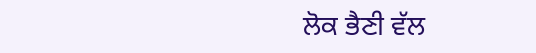ਲੋਕ ਭੈਣੀ ਵੱਲ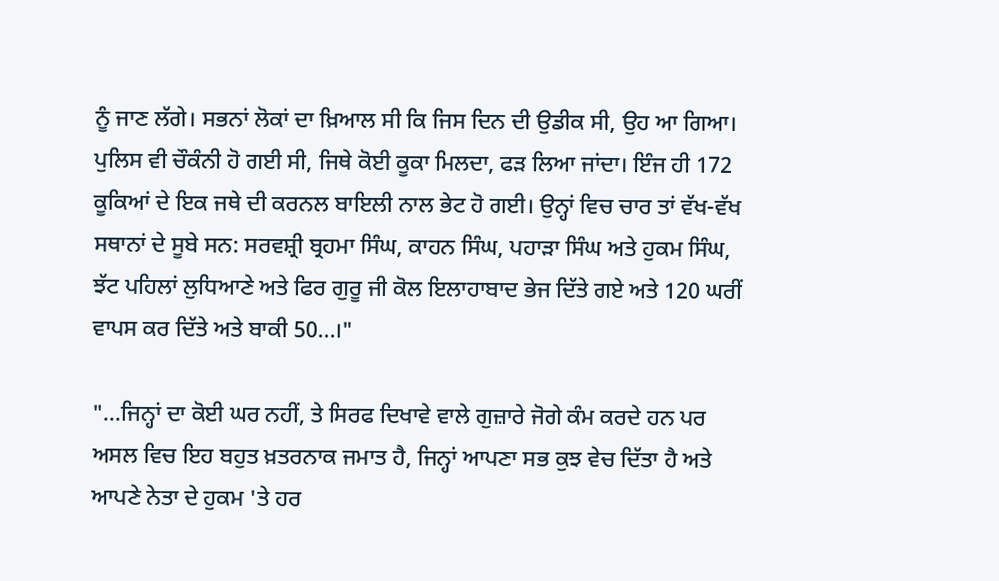ਨੂੰ ਜਾਣ ਲੱਗੇ। ਸਭਨਾਂ ਲੋਕਾਂ ਦਾ ਖ਼ਿਆਲ ਸੀ ਕਿ ਜਿਸ ਦਿਨ ਦੀ ਉਡੀਕ ਸੀ, ਉਹ ਆ ਗਿਆ। ਪੁਲਿਸ ਵੀ ਚੌਕੰਨੀ ਹੋ ਗਈ ਸੀ, ਜਿਥੇ ਕੋਈ ਕੂਕਾ ਮਿਲਦਾ, ਫੜ ਲਿਆ ਜਾਂਦਾ। ਇੰਜ ਹੀ 172 ਕੂਕਿਆਂ ਦੇ ਇਕ ਜਥੇ ਦੀ ਕਰਨਲ ਬਾਇਲੀ ਨਾਲ ਭੇਟ ਹੋ ਗਈ। ਉਨ੍ਹਾਂ ਵਿਚ ਚਾਰ ਤਾਂ ਵੱਖ-ਵੱਖ ਸਥਾਨਾਂ ਦੇ ਸੂਬੇ ਸਨ: ਸਰਵਸ਼੍ਰੀ ਬ੍ਰਹਮਾ ਸਿੰਘ, ਕਾਹਨ ਸਿੰਘ, ਪਹਾੜਾ ਸਿੰਘ ਅਤੇ ਹੁਕਮ ਸਿੰਘ, ਝੱਟ ਪਹਿਲਾਂ ਲੁਧਿਆਣੇ ਅਤੇ ਫਿਰ ਗੁਰੂ ਜੀ ਕੋਲ ਇਲਾਹਾਬਾਦ ਭੇਜ ਦਿੱਤੇ ਗਏ ਅਤੇ 120 ਘਰੀਂ ਵਾਪਸ ਕਰ ਦਿੱਤੇ ਅਤੇ ਬਾਕੀ 50...।"

"...ਜਿਨ੍ਹਾਂ ਦਾ ਕੋਈ ਘਰ ਨਹੀਂ, ਤੇ ਸਿਰਫ ਦਿਖਾਵੇ ਵਾਲੇ ਗੁਜ਼ਾਰੇ ਜੋਗੇ ਕੰਮ ਕਰਦੇ ਹਨ ਪਰ ਅਸਲ ਵਿਚ ਇਹ ਬਹੁਤ ਖ਼ਤਰਨਾਕ ਜਮਾਤ ਹੈ, ਜਿਨ੍ਹਾਂ ਆਪਣਾ ਸਭ ਕੁਝ ਵੇਚ ਦਿੱਤਾ ਹੈ ਅਤੇ ਆਪਣੇ ਨੇਤਾ ਦੇ ਹੁਕਮ 'ਤੇ ਹਰ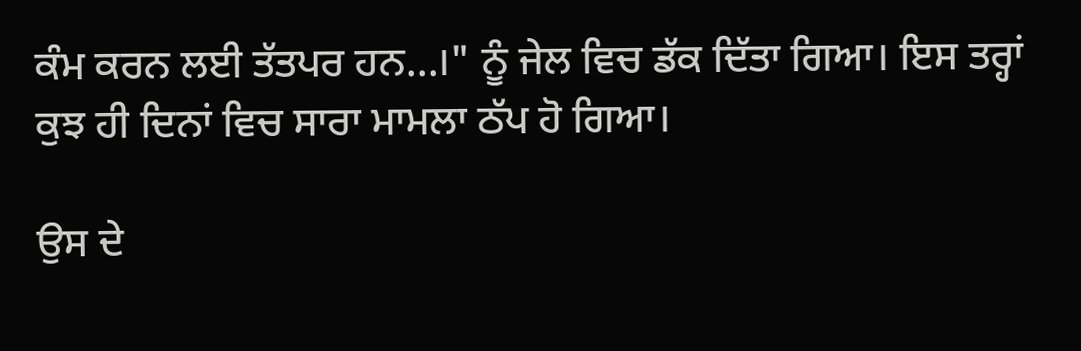ਕੰਮ ਕਰਨ ਲਈ ਤੱਤਪਰ ਹਨ...।" ਨੂੰ ਜੇਲ ਵਿਚ ਡੱਕ ਦਿੱਤਾ ਗਿਆ। ਇਸ ਤਰ੍ਹਾਂ ਕੁਝ ਹੀ ਦਿਨਾਂ ਵਿਚ ਸਾਰਾ ਮਾਮਲਾ ਠੱਪ ਹੋ ਗਿਆ।

ਉਸ ਦੇ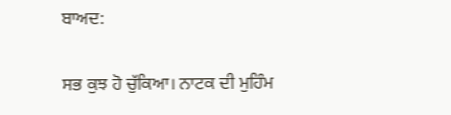ਬਾਅਦ:

ਸਭ ਕੁਝ ਹੋ ਚੁੱਕਿਆ। ਨਾਟਕ ਦੀ ਮੁਹਿੰਮ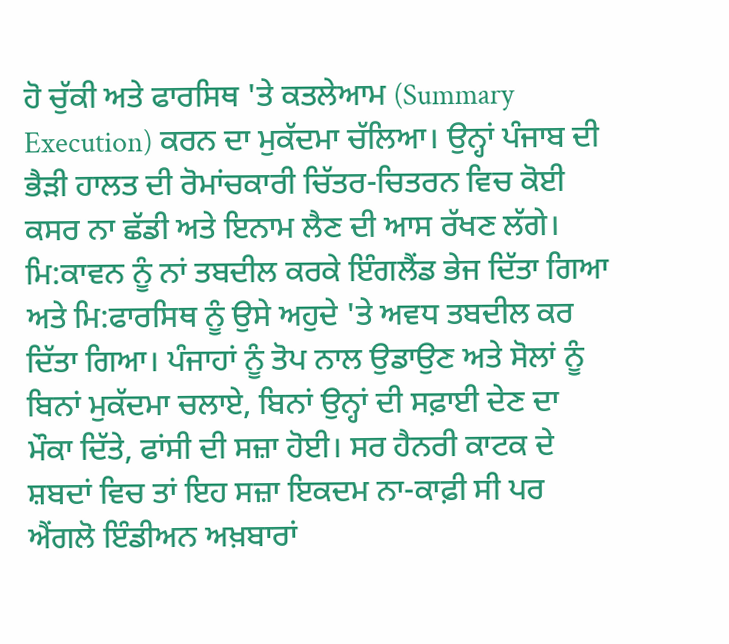ਹੋ ਚੁੱਕੀ ਅਤੇ ਫਾਰਸਿਥ 'ਤੇ ਕਤਲੇਆਮ (Summary Execution) ਕਰਨ ਦਾ ਮੁਕੱਦਮਾ ਚੱਲਿਆ। ਉਨ੍ਹਾਂ ਪੰਜਾਬ ਦੀ ਭੈੜੀ ਹਾਲਤ ਦੀ ਰੋਮਾਂਚਕਾਰੀ ਚਿੱਤਰ-ਚਿਤਰਨ ਵਿਚ ਕੋਈ ਕਸਰ ਨਾ ਛੱਡੀ ਅਤੇ ਇਨਾਮ ਲੈਣ ਦੀ ਆਸ ਰੱਖਣ ਲੱਗੇ। ਮਿ:ਕਾਵਨ ਨੂੰ ਨਾਂ ਤਬਦੀਲ ਕਰਕੇ ਇੰਗਲੈਂਡ ਭੇਜ ਦਿੱਤਾ ਗਿਆ ਅਤੇ ਮਿ:ਫਾਰਸਿਥ ਨੂੰ ਉਸੇ ਅਹੁਦੇ 'ਤੇ ਅਵਧ ਤਬਦੀਲ ਕਰ ਦਿੱਤਾ ਗਿਆ। ਪੰਜਾਹਾਂ ਨੂੰ ਤੋਪ ਨਾਲ ਉਡਾਉਣ ਅਤੇ ਸੋਲਾਂ ਨੂੰ ਬਿਨਾਂ ਮੁਕੱਦਮਾ ਚਲਾਏ, ਬਿਨਾਂ ਉਨ੍ਹਾਂ ਦੀ ਸਫ਼ਾਈ ਦੇਣ ਦਾ ਮੌਕਾ ਦਿੱਤੇ, ਫਾਂਸੀ ਦੀ ਸਜ਼ਾ ਹੋਈ। ਸਰ ਹੈਨਰੀ ਕਾਟਕ ਦੇ ਸ਼ਬਦਾਂ ਵਿਚ ਤਾਂ ਇਹ ਸਜ਼ਾ ਇਕਦਮ ਨਾ-ਕਾਫ਼ੀ ਸੀ ਪਰ ਐਂਗਲੋ ਇੰਡੀਅਨ ਅਖ਼ਬਾਰਾਂ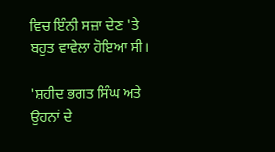ਵਿਚ ਇੰਨੀ ਸਜ਼ਾ ਦੇਣ 'ਤੇ ਬਹੁਤ ਵਾਵੇਲਾ ਹੋਇਆ ਸੀ।

'ਸ਼ਹੀਦ ਭਗਤ ਸਿੰਘ ਅਤੇ ਉਹਨਾਂ ਦੇ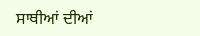ਸਾਥੀਆਂ ਦੀਆਂ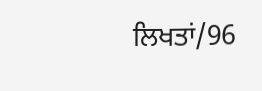ਲਿਖਤਾਂ/96